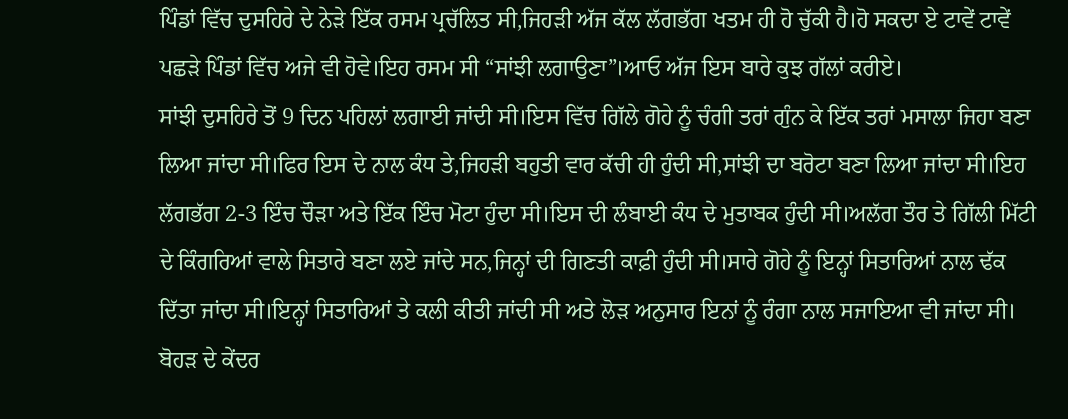ਪਿੰਡਾਂ ਵਿੱਚ ਦੁਸਹਿਰੇ ਦੇ ਨੇੜੇ ਇੱਕ ਰਸਮ ਪ੍ਰਚੱਲਿਤ ਸੀ,ਜਿਹੜੀ ਅੱਜ ਕੱਲ ਲੱਗਭੱਗ ਖਤਮ ਹੀ ਹੋ ਚੁੱਕੀ ਹੈ।ਹੋ ਸਕਦਾ ਏ ਟਾਵੇਂ ਟਾਵੇਂ ਪਛੜੇ ਪਿੰਡਾਂ ਵਿੱਚ ਅਜੇ ਵੀ ਹੋਵੇ।ਇਹ ਰਸਮ ਸੀ “ਸਾਂਝੀ ਲਗਾਉਣਾ”।ਆਓ ਅੱਜ ਇਸ ਬਾਰੇ ਕੁਝ ਗੱਲਾਂ ਕਰੀਏ।
ਸਾਂਝੀ ਦੁਸਹਿਰੇ ਤੋਂ 9 ਦਿਨ ਪਹਿਲਾਂ ਲਗਾਈ ਜਾਂਦੀ ਸੀ।ਇਸ ਵਿੱਚ ਗਿੱਲੇ ਗੋਹੇ ਨੂੰ ਚੰਗੀ ਤਰਾਂ ਗੁੰਨ ਕੇ ਇੱਕ ਤਰਾਂ ਮਸਾਲਾ ਜਿਹਾ ਬਣਾ ਲਿਆ ਜਾਂਦਾ ਸੀ।ਫਿਰ ਇਸ ਦੇ ਨਾਲ ਕੰਧ ਤੇ,ਜਿਹੜੀ ਬਹੁਤੀ ਵਾਰ ਕੱਚੀ ਹੀ ਹੁੰਦੀ ਸੀ,ਸਾਂਝੀ ਦਾ ਬਰੋਟਾ ਬਣਾ ਲਿਆ ਜਾਂਦਾ ਸੀ।ਇਹ ਲੱਗਭੱਗ 2-3 ਇੰਚ ਚੌੜਾ ਅਤੇ ਇੱਕ ਇੰਚ ਮੋਟਾ ਹੁੰਦਾ ਸੀ।ਇਸ ਦੀ ਲੰਬਾਈ ਕੰਧ ਦੇ ਮੁਤਾਬਕ ਹੁੰਦੀ ਸੀ।ਅਲੱਗ ਤੌਰ ਤੇ ਗਿੱਲੀ ਮਿੱਟੀ ਦੇ ਕਿੰਗਰਿਆਂ ਵਾਲੇ ਸਿਤਾਰੇ ਬਣਾ ਲਏ ਜਾਂਦੇ ਸਨ,ਜਿਨ੍ਹਾਂ ਦੀ ਗਿਣਤੀ ਕਾਫ਼ੀ ਹੁੰਦੀ ਸੀ।ਸਾਰੇ ਗੋਹੇ ਨੂੰ ਇਨ੍ਹਾਂ ਸਿਤਾਰਿਆਂ ਨਾਲ ਢੱਕ ਦਿੱਤਾ ਜਾਂਦਾ ਸੀ।ਇਨ੍ਹਾਂ ਸਿਤਾਰਿਆਂ ਤੇ ਕਲੀ ਕੀਤੀ ਜਾਂਦੀ ਸੀ ਅਤੇ ਲੋੜ ਅਨੁਸਾਰ ਇਨਾਂ ਨੂੰ ਰੰਗਾ ਨਾਲ ਸਜਾਇਆ ਵੀ ਜਾਂਦਾ ਸੀ।
ਬੋਹੜ ਦੇ ਕੇਂਦਰ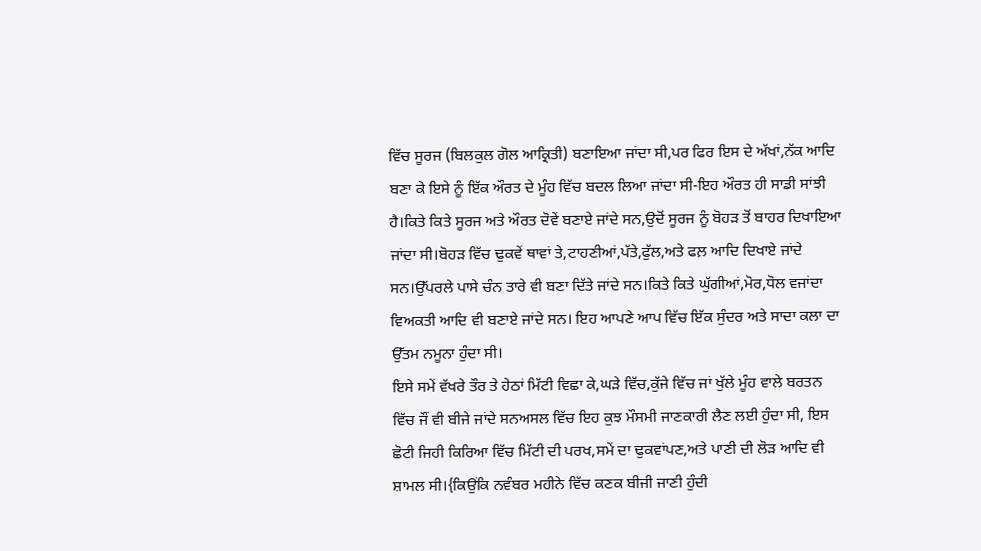ਵਿੱਚ ਸੂਰਜ (ਬਿਲਕੁਲ ਗੋਲ ਆਕ੍ਰਿਤੀ) ਬਣਾਇਆ ਜਾਂਦਾ ਸੀ,ਪਰ ਫਿਰ ਇਸ ਦੇ ਅੱਖਾਂ,ਨੱਕ ਆਦਿ ਬਣਾ ਕੇ ਇਸੇ ਨੂੰ ਇੱਕ ਔਰਤ ਦੇ ਮੂੰਹ ਵਿੱਚ ਬਦਲ ਲਿਆ ਜਾਂਦਾ ਸੀ-ਇਹ ਔਰਤ ਹੀ ਸਾਡੀ ਸਾਂਝੀ ਹੈ।ਕਿਤੇ ਕਿਤੇ ਸੂਰਜ ਅਤੇ ਔਰਤ ਦੋਵੇਂ ਬਣਾਏ ਜਾਂਦੇ ਸਨ,ਉਦੋਂ ਸੂਰਜ ਨੂੰ ਬੋਹੜ ਤੋਂ ਬਾਹਰ ਦਿਖਾਇਆ ਜਾਂਦਾ ਸੀ।ਬੋਹੜ ਵਿੱਚ ਢੁਕਵੇਂ ਥਾਵਾਂ ਤੇ,ਟਾਹਣੀਆਂ,ਪੱਤੇ,ਫੁੱਲ,ਅਤੇ ਫਲ਼ ਆਦਿ ਦਿਖਾਏ ਜਾਂਦੇ ਸਨ।ਉੱਪਰਲੇ ਪਾਸੇ ਚੰਨ ਤਾਰੇ ਵੀ ਬਣਾ ਦਿੱਤੇ ਜਾਂਦੇ ਸਨ।ਕਿਤੇ ਕਿਤੇ ਘੁੱਗੀਆਂ,ਮੋਰ,ਧੋਲ ਵਜਾਂਦਾ ਵਿਅਕਤੀ ਆਦਿ ਵੀ ਬਣਾਏ ਜਾਂਦੇ ਸਨ। ਇਹ ਆਪਣੇ ਆਪ ਵਿੱਚ ਇੱਕ ਸੁੰਦਰ ਅਤੇ ਸਾਦਾ ਕਲਾ ਦਾ ਉੱਤਮ ਨਮੂਨਾ ਹੁੰਦਾ ਸੀ।
ਇਸੇ ਸਮੇਂ ਵੱਖਰੇ ਤੌਰ ਤੇ ਹੇਠਾਂ ਮਿੱਟੀ ਵਿਛਾ ਕੇ,ਘੜੇ ਵਿੱਚ,ਕੁੱਜੇ ਵਿੱਚ ਜਾਂ ਖੁੱਲੇ ਮੂੰਹ ਵਾਲੇ ਬਰਤਨ ਵਿੱਚ ਜੌਂ ਵੀ ਬੀਜੇ ਜਾਂਦੇ ਸਨਅਸਲ ਵਿੱਚ ਇਹ ਕੁਝ ਮੌਸਮੀ ਜਾਣਕਾਰੀ ਲੈਣ ਲਈ ਹੁੰਦਾ ਸੀ, ਇਸ ਛੋਟੀ ਜਿਹੀ ਕਿਰਿਆ ਵਿੱਚ ਮਿੱਟੀ ਦੀ ਪਰਖ,ਸਮੇਂ ਦਾ ਢੁਕਵਾਂਪਣ,ਅਤੇ ਪਾਣੀ ਦੀ ਲੋੜ ਆਦਿ ਵੀ ਸ਼ਾਮਲ ਸੀ।{ਕਿਉਂਕਿ ਨਵੰਬਰ ਮਹੀਨੇ ਵਿੱਚ ਕਣਕ ਬੀਜੀ ਜਾਣੀ ਹੁੰਦੀ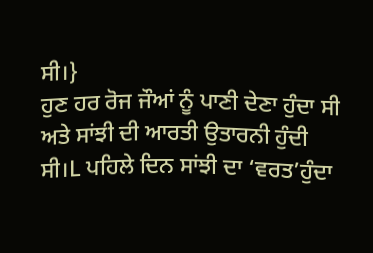ਸੀ।}
ਹੁਣ ਹਰ ਰੋਜ ਜੌਆਂ ਨੂੰ ਪਾਣੀ ਦੇਣਾ ਹੁੰਦਾ ਸੀ ਅਤੇ ਸਾਂਝੀ ਦੀ ਆਰਤੀ ਉਤਾਰਨੀ ਹੁੰਦੀ ਸੀ।L ਪਹਿਲੇ ਦਿਨ ਸਾਂਝੀ ਦਾ ‘ਵਰਤ’ਹੁੰਦਾ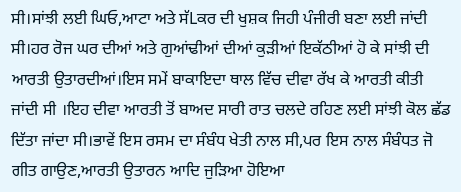ਸੀ।ਸਾਂਝੀ ਲਈ ਘਿਓ,ਆਟਾ ਅਤੇ ਸੱLਕਰ ਦੀ ਖੁਸ਼ਕ ਜਿਹੀ ਪੰਜੀਰੀ ਬਣਾ ਲਈ ਜਾਂਦੀ ਸੀ।ਹਰ ਰੋਜ ਘਰ ਦੀਆਂ ਅਤੇ ਗੁਆਂਢੀਆਂ ਦੀਆਂ ਕੁੜੀਆਂ ਇਕੱਠੀਆਂ ਹੋ ਕੇ ਸਾਂਝੀ ਦੀ ਆਰਤੀ ਉਤਾਰਦੀਆਂ।ਇਸ ਸਮੇਂ ਬਾਕਾਇਦਾ ਥਾਲ ਵਿੱਚ ਦੀਵਾ ਰੱਖ ਕੇ ਆਰਤੀ ਕੀਤੀ ਜਾਂਦੀ ਸੀ ।ਇਹ ਦੀਵਾ ਆਰਤੀ ਤੋਂ ਬਾਅਦ ਸਾਰੀ ਰਾਤ ਚਲਦੇ ਰਹਿਣ ਲਈ ਸਾਂਝੀ ਕੋਲ ਛੱਡ ਦਿੱਤਾ ਜਾਂਦਾ ਸੀ।ਭਾਵੇਂ ਇਸ ਰਸਮ ਦਾ ਸੰਬੰਧ ਖੇਤੀ ਨਾਲ ਸੀ,ਪਰ ਇਸ ਨਾਲ ਸੰਬੰਧਤ ਜੋ ਗੀਤ ਗਾਉਣ,ਆਰਤੀ ਉਤਾਰਨ ਆਦਿ ਜੁੜਿਆ ਹੋਇਆ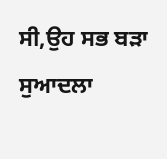ਸੀ,ਉਹ ਸਭ ਬੜਾ ਸੁਆਦਲਾ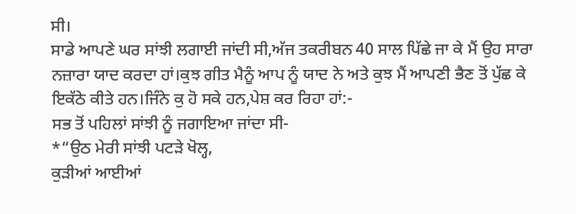ਸੀ।
ਸਾਡੇ ਆਪਣੇ ਘਰ ਸਾਂਝੀ ਲਗਾਈ ਜਾਂਦੀ ਸੀ,ਅੱਜ ਤਕਰੀਬਨ 40 ਸਾਲ ਪਿੱਛੇ ਜਾ ਕੇ ਮੈਂ ਉਹ ਸਾਰਾ ਨਜ਼ਾਰਾ ਯਾਦ ਕਰਦਾ ਹਾਂ।ਕੁਝ ਗੀਤ ਮੈਨੂੰ ਆਪ ਨੂੰ ਯਾਦ ਨੇ ਅਤੇ ਕੁਝ ਮੈਂ ਆਪਣੀ ਭੈਣ ਤੋਂ ਪੁੱਛ ਕੇ ਇਕੱਠੇ ਕੀਤੇ ਹਨ।ਜਿੰਨੇ ਕੁ ਹੋ ਸਕੇ ਹਨ,ਪੇਸ਼ ਕਰ ਰਿਹਾ ਹਾਂ:-
ਸਭ ਤੋਂ ਪਹਿਲਾਂ ਸਾਂਝੀ ਨੂੰ ਜਗਾਇਆ ਜਾਂਦਾ ਸੀ-
*“ਉਠ ਮੇਰੀ ਸਾਂਝੀ ਪਟੜੇ ਖੋਲ੍ਹ,
ਕੁੜੀਆਂ ਆਈਆਂ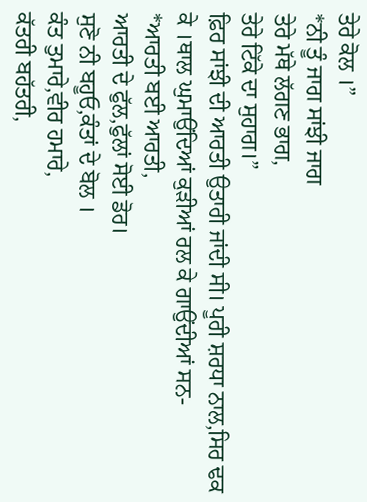ਤੇਰੇ ਕੋਲ ।”
*ਨੀ ਤੂੰ ਜਾਗ ਸਾਂਝੀ ਜਾਗ
ਤੇਰੇ ਮੱਥੇ ਲੱਗਣ ਭਾਗ,
ਤੇਰੇ ਟਿੱਕੇ ਦਾ ਸੁਹਾਗ।”
ਫ਼ਿਰ ਸਾਂਝੀ ਦੀ ਆਰਤੀ ਉਤਾਰੀ ਜਾਂਦੀ ਸੀ। ਪੂਰੀ ਸ਼ਰਧਾ ਨਾਲ,ਸਿਰ ਢਕ ਕੇ ।ਥਾਲ ਘੁਮਾਉਂਦਿਆਂ ਕੁੜੀਆਂ ਰਲ ਕੇ ਗਾਉਂਦੀਆਂ ਸਨ-
*ਆਰਤੀ ਬਈ ਆਰਤੀ,
ਆਰਤੀ ਦੇ ਫੁੱਲ,ਫੁੱਲਾਂ ਸੋਈ ਡੋਰ।
ਸੁਣੋ ਨੀ ਬਹੂਓ,ਕੰਤਾਂ ਦੇ ਬੋਲ ।
ਕੰਤ ਤੁਮਾਰੇ,ਵੀਰ ਹਮਾਰੇ,
ਕੱਤਰੀ ਬਹੱਤਰੀ,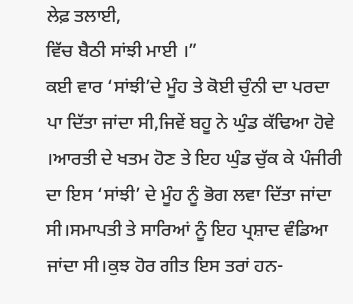ਲੇਫ਼ ਤਲਾਈ,
ਵਿੱਚ ਬੈਠੀ ਸਾਂਝੀ ਮਾਈ ।”
ਕਈ ਵਾਰ ‘ਸਾਂਝੀ’ਦੇ ਮੂੰਹ ਤੇ ਕੋਈ ਚੁੰਨੀ ਦਾ ਪਰਦਾ ਪਾ ਦਿੱਤਾ ਜਾਂਦਾ ਸੀ,ਜਿਵੇਂ ਬਹੂ ਨੇ ਘੁੰਡ ਕੱਢਿਆ ਹੋਵੇ ।ਆਰਤੀ ਦੇ ਖਤਮ ਹੋਣ ਤੇ ਇਹ ਘੁੰਡ ਚੁੱਕ ਕੇ ਪੰਜੀਰੀ ਦਾ ਇਸ ‘ਸਾਂਝੀ’ ਦੇ ਮੂੰਹ ਨੂੰ ਭੋਗ ਲਵਾ ਦਿੱਤਾ ਜਾਂਦਾ ਸੀ।ਸਮਾਪਤੀ ਤੇ ਸਾਰਿਆਂ ਨੂੰ ਇਹ ਪ੍ਰਸ਼ਾਦ ਵੰਡਿਆ ਜਾਂਦਾ ਸੀ।ਕੁਝ ਹੋਰ ਗੀਤ ਇਸ ਤਰਾਂ ਹਨ-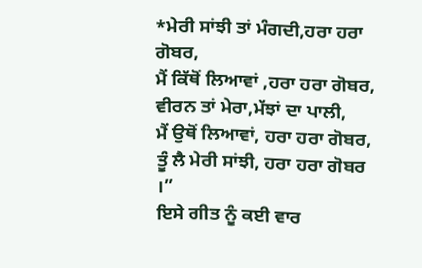*ਮੇਰੀ ਸਾਂਝੀ ਤਾਂ ਮੰਗਦੀ,ਹਰਾ ਹਰਾ ਗੋਬਰ,
ਮੈਂ ਕਿੱਥੋਂ ਲਿਆਵਾਂ ,ਹਰਾ ਹਰਾ ਗੋਬਰ,
ਵੀਰਨ ਤਾਂ ਮੇਰਾ,ਮੱਝਾਂ ਦਾ ਪਾਲੀ,
ਮੈਂ ਉਥੋਂ ਲਿਆਵਾਂ, ਹਰਾ ਹਰਾ ਗੋਬਰ,
ਤੂੰ ਲੈ ਮੇਰੀ ਸਾਂਝੀ, ਹਰਾ ਹਰਾ ਗੋਬਰ ।”
ਇਸੇ ਗੀਤ ਨੂੰ ਕਈ ਵਾਰ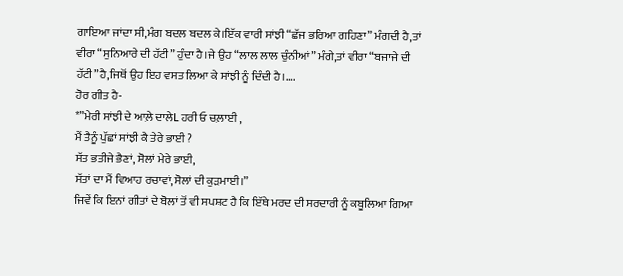ਗਾਇਆ ਜਾਂਦਾ ਸੀ,ਮੰਗ ਬਦਲ ਬਦਲ ਕੇ।ਇੱਕ ਵਾਰੀ ਸਾਂਝੀ “ਛੱਜ ਭਰਿਆ ਗਹਿਣਾ” ਮੰਗਦੀ ਹੈ,ਤਾਂ ਵੀਰਾ “ਸੁਨਿਆਰੇ ਦੀ ਹੱਟੀ” ਹੁੰਦਾ ਹੈ।ਜੇ ਉਹ “ਲਾਲ ਲਾਲ ਚੁੰਨੀਆਂ” ਮੰਗੇ,ਤਾਂ ਵੀਰਾ “ਬਜਾਜੇ ਦੀ ਹੱਟੀ”ਹੈ,ਜਿਥੋਂ ਉਹ ਇਹ ਵਸਤ ਲਿਆ ਕੇ ਸਾਂਝੀ ਨੂੰ ਦਿੰਦੀ ਹੈ।….
ਹੋਰ ਗੀਤ ਹੈ-
*”ਮੇਰੀ ਸਾਂਝੀ ਦੇ ਆਲ਼ੇ ਦਾਲੇL ਹਰੀ ਓ ਚਲ਼ਾਈ ,
ਮੈਂ ਤੈਨੂੰ ਪੁੱਛਾਂ ਸਾਂਝੀ ਕੈ ਤੇਰੇ ਭਾਈ ?
ਸੱਤ ਭਤੀਜੇ ਭੈਣਾਂ, ਸੋਲਾਂ ਮੇਰੇ ਭਾਈ,
ਸੱਤਾਂ ਦਾ ਮੈਂ ਵਿਆਹ ਰਚਾਵਾਂ,ਸੋਲਾਂ ਦੀ ਕੁੜਮਾਈ।”
ਜਿਵੇਂ ਕਿ ਇਨਾਂ ਗੀਤਾਂ ਦੇ ਬੋਲਾਂ ਤੋਂ ਵੀ ਸਪਸ਼ਟ ਹੈ ਕਿ ਇੱਥੇ ਮਰਦ ਦੀ ਸਰਦਾਰੀ ਨੂੰ ਕਬੂਲਿਆ ਗਿਆ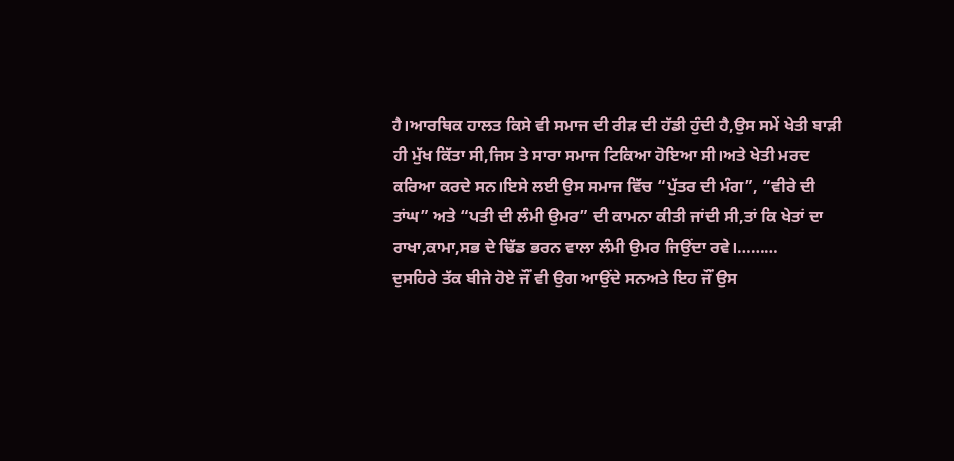ਹੈ।ਆਰਥਿਕ ਹਾਲਤ ਕਿਸੇ ਵੀ ਸਮਾਜ ਦੀ ਰੀੜ ਦੀ ਹੱਡੀ ਹੁੰਦੀ ਹੈ,ਉਸ ਸਮੇਂ ਖੇਤੀ ਬਾੜੀ ਹੀ ਮੁੱਖ ਕਿੱਤਾ ਸੀ,ਜਿਸ ਤੇ ਸਾਰਾ ਸਮਾਜ ਟਿਕਿਆ ਹੋਇਆ ਸੀ।ਅਤੇ ਖੇਤੀ ਮਰਦ ਕਰਿਆ ਕਰਦੇ ਸਨ।ਇਸੇ ਲਈ ਉਸ ਸਮਾਜ ਵਿੱਚ “ਪੁੱਤਰ ਦੀ ਮੰਗ”, “ਵੀਰੇ ਦੀ ਤਾਂਘ” ਅਤੇ “ਪਤੀ ਦੀ ਲੰਮੀ ਉਮਰ” ਦੀ ਕਾਮਨਾ ਕੀਤੀ ਜਾਂਦੀ ਸੀ,ਤਾਂ ਕਿ ਖੇਤਾਂ ਦਾ ਰਾਖਾ,ਕਾਮਾ,ਸਭ ਦੇ ਢਿੱਡ ਭਰਨ ਵਾਲਾ ਲੰਮੀ ਉਮਰ ਜਿਉਂਦਾ ਰਵੇ।………
ਦੁਸਹਿਰੇ ਤੱਕ ਬੀਜੇ ਹੋਏ ਜੌਂ ਵੀ ਉਗ ਆਉਂਦੇ ਸਨਅਤੇ ਇਹ ਜੌਂ ਉਸ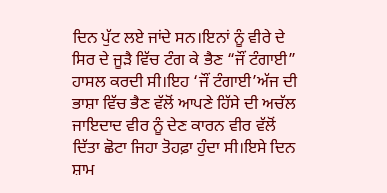ਦਿਨ ਪੁੱਟ ਲਏ ਜਾਂਦੇ ਸਨ।ਇਨਾਂ ਨੂੰ ਵੀਰੇ ਦੇ ਸਿਰ ਦੇ ਜੂੜੈ ਵਿੱਚ ਟੰਗ ਕੇ ਭੈਣ “ਜੌਂ ਟੰਗਾਈ” ਹਾਸਲ ਕਰਦੀ ਸੀ।ਇਹ ‘ਜੌਂ ਟੰਗਾਈ’ਅੱਜ ਦੀ ਭਾਸ਼ਾ ਵਿੱਚ ਭੈਣ ਵੱਲੋਂ ਆਪਣੇ ਹਿੱਸੇ ਦੀ ਅਚੱਲ ਜਾਇਦਾਦ ਵੀਰ ਨੂੰ ਦੇਣ ਕਾਰਨ ਵੀਰ ਵੱਲੋਂ ਦਿੱਤਾ ਛੋਟਾ ਜਿਹਾ ਤੋਹਫ਼ਾ ਹੁੰਦਾ ਸੀ।ਇਸੇ ਦਿਨ ਸ਼ਾਮ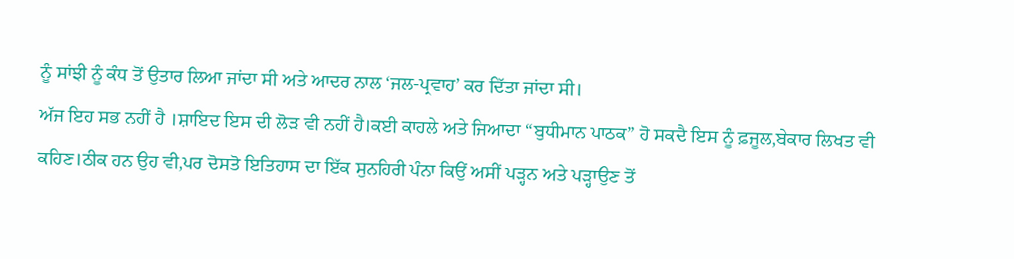ਨੂੰ ਸਾਂਝੀ ਨੂੰ ਕੰਧ ਤੋਂ ਉਤਾਰ ਲਿਆ ਜਾਂਦਾ ਸੀ ਅਤੇ ਆਦਰ ਨਾਲ ‘ਜਲ-ਪ੍ਰਵਾਹ’ ਕਰ ਦਿੱਤਾ ਜਾਂਦਾ ਸੀ।
ਅੱਜ ਇਹ ਸਭ ਨਹੀਂ ਹੈ ।ਸ਼ਾਇਦ ਇਸ ਦੀ ਲੋੜ ਵੀ ਨਹੀਂ ਹੈ।ਕਈ ਕਾਹਲੇ ਅਤੇ ਜਿਆਦਾ “ਬੁਧੀਮਾਨ ਪਾਠਕ” ਹੋ ਸਕਦੈ ਇਸ ਨੂੰ ਫ਼ਜੂਲ,ਬੇਕਾਰ ਲਿਖਤ ਵੀ ਕਹਿਣ।ਠੀਕ ਹਨ ਉਹ ਵੀ,ਪਰ ਦੋਸਤੋ ਇਤਿਹਾਸ ਦਾ ਇੱਕ ਸੁਨਹਿਰੀ ਪੰਨਾ ਕਿਉਂ ਅਸੀਂ ਪੜ੍ਹਨ ਅਤੇ ਪੜ੍ਹਾਉਣ ਤੋਂ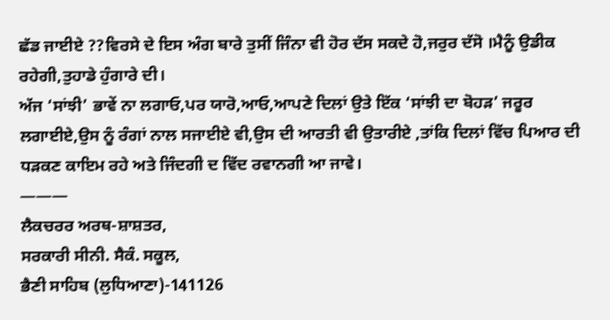ਛੱਡ ਜਾਈਏ ??ਵਿਰਸੇ ਦੇ ਇਸ ਅੰਗ ਬਾਰੇ ਤੁਸੀਂ ਜਿੰਨਾ ਵੀ ਹੋਰ ਦੱਸ ਸਕਦੇ ਹੋ,ਜਰੁਰ ਦੱਸੋ ।ਮੈਨੂੰ ਉਡੀਕ ਰਹੇਗੀ,ਤੁਹਾਡੇ ਹੁੰਗਾਰੇ ਦੀ।
ਅੱਜ ‘ਸਾਂਝੀ’ ਭਾਵੇਂ ਨਾ ਲਗਾਓ,ਪਰ ਯਾਰੋ,ਆਓ,ਆਪਣੇ ਦਿਲਾਂ ਉਤੇ ਇੱਕ ‘ਸਾਂਝੀ ਦਾ ਬੋਹੜ’ ਜਰੂਰ ਲਗਾਈਏ,ਉਸ ਨੂੰ ਰੰਗਾਂ ਨਾਲ ਸਜਾਈਏ ਵੀ,ਉਸ ਦੀ ਆਰਤੀ ਵੀ ਉਤਾਰੀਏ ,ਤਾਂਕਿ ਦਿਲਾਂ ਵਿੱਚ ਪਿਆਰ ਦੀ ਧੜਕਣ ਕਾਇਮ ਰਹੇ ਅਤੇ ਜਿੰਦਗੀ ਦ ਵਿੱਦ ਰਵਾਨਗੀ ਆ ਜਾਵੇ।
———
ਲੈਕਚਰਰ ਅਰਥ-ਸ਼ਾਸ਼ਤਰ,
ਸਰਕਾਰੀ ਸੀਨੀ. ਸੈਕੰ. ਸਕੂਲ,
ਭੈਣੀ ਸਾਹਿਬ (ਲੁਧਿਆਣਾ)-141126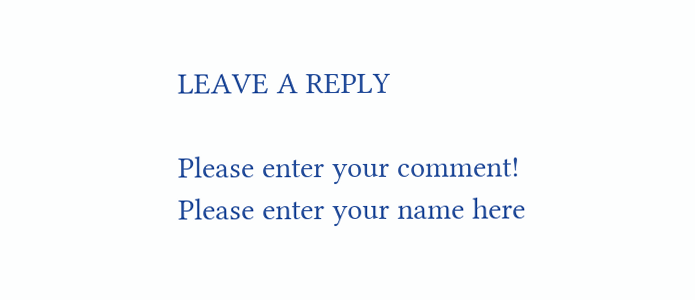LEAVE A REPLY

Please enter your comment!
Please enter your name here